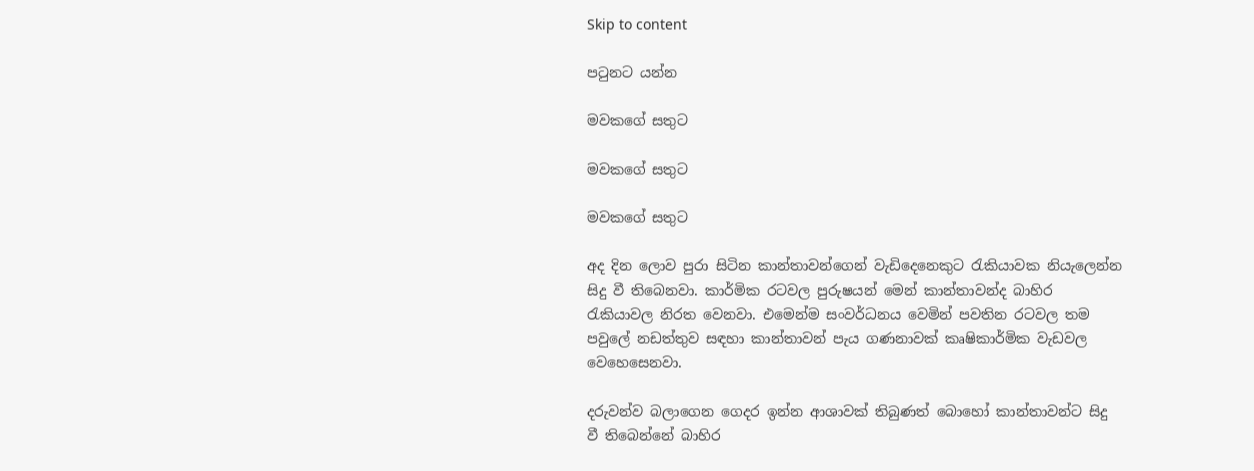Skip to content

පටුනට යන්න

මවකගේ සතුට

මවකගේ සතුට

මවකගේ සතුට

අද දින ලොව පුරා සිටින කාන්තාවන්ගෙන් වැඩිදෙනෙකුට රැකියාවක නියැලෙන්න සිදු වී තිබෙනවා. කාර්මික රටවල පුරුෂයන් මෙන් කාන්තාවන්ද බාහිර රැකියාවල නිරත වෙනවා. එමෙන්ම සංවර්ධනය වෙමින් පවතින රටවල තම පවුලේ නඩත්තුව සඳහා කාන්තාවන් පැය ගණනාවක් කෘෂිකාර්මික වැඩවල වෙහෙසෙනවා.

දරුවන්ව බලාගෙන ගෙදර ඉන්න ආශාවක් තිබුණත් බොහෝ කාන්තාවන්ට සිදු වී තිබෙන්නේ බාහිර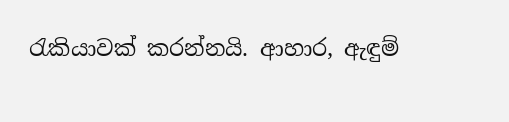රැකියාවක් කරන්නයි. ආහාර, ඇඳුම්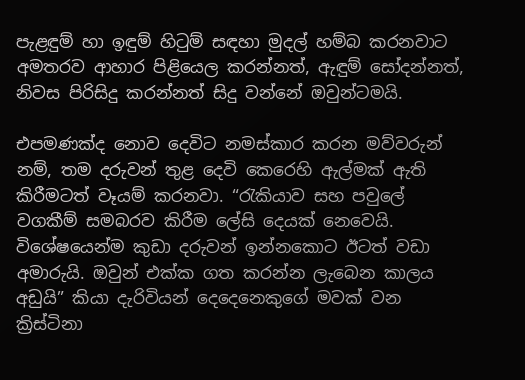පැළඳුම් හා ඉඳුම් හිටුම් සඳහා මුදල් හම්බ කරනවාට අමතරව ආහාර පිළියෙල කරන්නත්, ඇඳුම් සෝදන්නත්, නිවස පිරිසිදු කරන්නත් සිදු වන්නේ ඔවුන්ටමයි.

එපමණක්ද නොව දෙවිට නමස්කාර කරන මව්වරුන් නම්, තම දරුවන් තුළ දෙවි කෙරෙහි ඇල්මක් ඇති කිරීමටත් වෑයම් කරනවා. “රැකියාව සහ පවුලේ වගකීම් සමබරව කිරීම ලේසි දෙයක් නෙවෙයි. විශේෂයෙන්ම කුඩා දරුවන් ඉන්නකොට ඊටත් වඩා අමාරුයි. ඔවුන් එක්ක ගත කරන්න ලැබෙන කාලය අඩුයි” කියා දැරිවියන් දෙදෙනෙකුගේ මවක් වන ක්‍රිස්ටිනා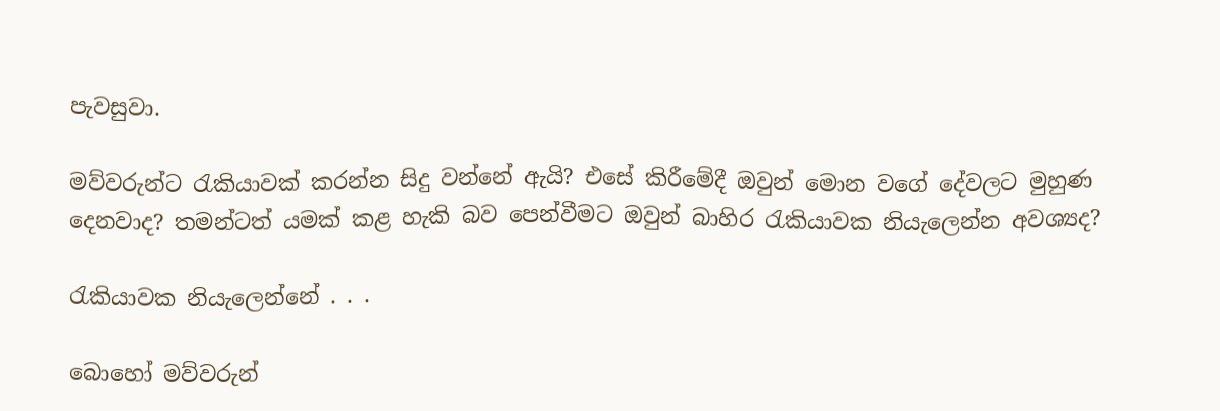පැවසුවා.

මව්වරුන්ට රැකියාවක් කරන්න සිදු වන්නේ ඇයි? එසේ කිරීමේදී ඔවුන් මොන වගේ දේවලට මුහුණ දෙනවාද? තමන්ටත් යමක් කළ හැකි බව පෙන්වීමට ඔවුන් බාහිර රැකියාවක නියැලෙන්න අවශ්‍යද?

රැකියාවක නියැලෙන්නේ . . .

බොහෝ මව්වරුන්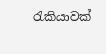රැකියාවක්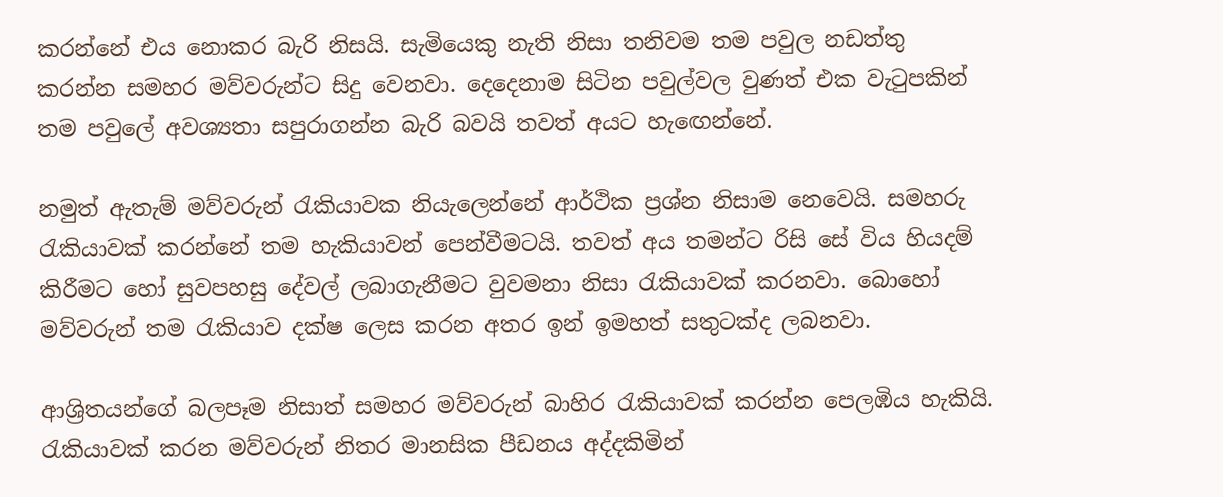කරන්නේ එය නොකර බැරි නිසයි. සැමියෙකු නැති නිසා තනිවම තම පවුල නඩත්තු කරන්න සමහර මව්වරුන්ට සිදු වෙනවා. දෙදෙනාම සිටින පවුල්වල වුණත් එක වැටුපකින් තම පවුලේ අවශ්‍යතා සපුරාගන්න බැරි බවයි තවත් අයට හැඟෙන්නේ.

නමුත් ඇතැම් මව්වරුන් රැකියාවක නියැලෙන්නේ ආර්ථික ප්‍රශ්න නිසාම නෙවෙයි. සමහරු රැකියාවක් කරන්නේ තම හැකියාවන් පෙන්වීමටයි. තවත් අය තමන්ට රිසි සේ විය හියදම් කිරීමට හෝ සුවපහසු දේවල් ලබාගැනීමට වුවමනා නිසා රැකියාවක් කරනවා. බොහෝ මව්වරුන් තම රැකියාව දක්ෂ ලෙස කරන අතර ඉන් ඉමහත් සතුටක්ද ලබනවා.

ආශ්‍රිතයන්ගේ බලපෑම නිසාත් සමහර මව්වරුන් බාහිර රැකියාවක් කරන්න පෙලඹිය හැකියි. රැකියාවක් කරන මව්වරුන් නිතර මානසික පීඩනය අද්දකිමින්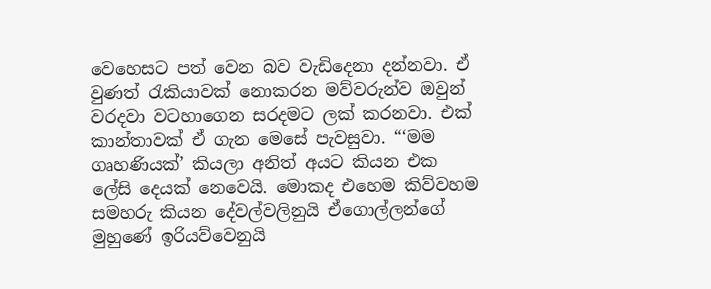වෙහෙසට පත් වෙන බව වැඩිදෙනා දන්නවා. ඒ වුණත් රැකියාවක් නොකරන මව්වරුන්ව ඔවුන් වරදවා වටහාගෙන සරදමට ලක් කරනවා. එක් කාන්තාවක් ඒ ගැන මෙසේ පැවසුවා. “‘මම ගෘහණියක්’ කියලා අනිත් අයට කියන එක ලේසි දෙයක් නෙවෙයි. මොකද එහෙම කිව්වහම සමහරු කියන දේවල්වලිනුයි ඒගොල්ලන්ගේ මුහුණේ ඉරියව්වෙනුයි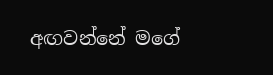අඟවන්නේ මගේ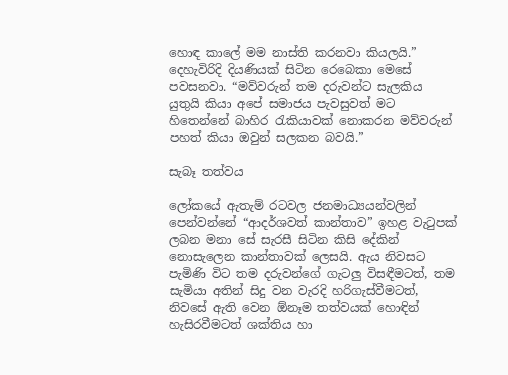හොඳ කාලේ මම නාස්ති කරනවා කියලයි.” දෙහැවිරිදි දියණියක් සිටින රෙබෙකා මෙසේ පවසනවා. “මව්වරුන් තම දරුවන්ට සැලකිය යුතුයි කියා අපේ සමාජය පැවසුවත් මට හිතෙන්නේ බාහිර රැකියාවක් නොකරන මව්වරුන් පහත් කියා ඔවුන් සලකන බවයි.”

සැබෑ තත්වය

ලෝකයේ ඇතැම් රටවල ජනමාධ්‍යයන්වලින් පෙන්වන්නේ “ආදර්ශවත් කාන්තාව” ඉහළ වැටුපක් ලබන මනා සේ සැරසී සිටින කිසි දේකින් නොසැලෙන කාන්තාවක් ලෙසයි. ඇය නිවසට පැමිණි විට තම දරුවන්ගේ ගැටලු විසඳීමටත්, තම සැමියා අතින් සිදු වන වැරදි හරිගැස්වීමටත්, නිවසේ ඇති වෙන ඕනෑම තත්වයක් හොඳින් හැසිරවීමටත් ශක්තිය හා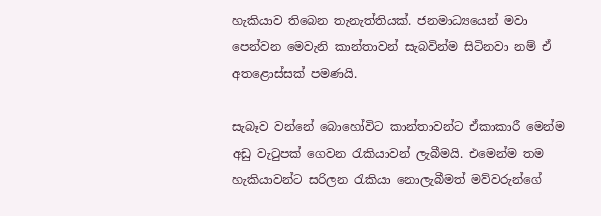හැකියාව තිබෙන තැනැත්තියක්. ජනමාධ්‍යයෙන් මවා පෙන්වන මෙවැනි කාන්තාවන් සැබවින්ම සිටිනවා නම් ඒ අතළොස්සක් පමණයි.

සැබෑව වන්නේ බොහෝවිට කාන්තාවන්ට ඒකාකාරී මෙන්ම අඩු වැටුපක් ගෙවන රැකියාවන් ලැබීමයි. එමෙන්ම තම හැකියාවන්ට සරිලන රැකියා නොලැබීමත් මව්වරුන්ගේ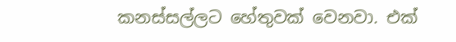කනස්සල්ලට හේතුවක් වෙනවා. එක්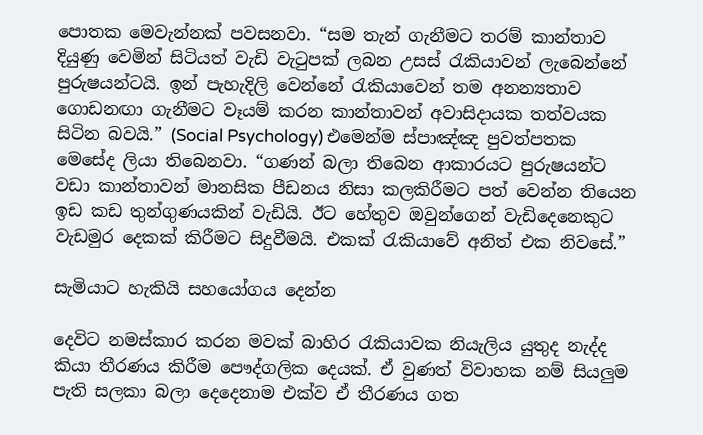පොතක මෙවැන්නක් පවසනවා. “සම තැන් ගැනීමට තරම් කාන්තාව දියුණු වෙමින් සිටියත් වැඩි වැටුපක් ලබන උසස් රැකියාවන් ලැබෙන්නේ පුරුෂයන්ටයි. ඉන් පැහැදිලි වෙන්නේ රැකියාවෙන් තම අනන්‍යතාව ගොඩනඟා ගැනීමට වෑයම් කරන කාන්තාවන් අවාසිදායක තත්වයක සිටින බවයි.” (Social Psychology) එමෙන්ම ස්පාඤ්ඤ පුවත්පතක මෙසේද ලියා තිබෙනවා. “ගණන් බලා තිබෙන ආකාරයට පුරුෂයන්ට වඩා කාන්තාවන් මානසික පීඩනය නිසා කලකිරීමට පත් වෙන්න තියෙන ඉඩ කඩ තුන්ගුණයකින් වැඩියි. ඊට හේතුව ඔවුන්ගෙන් වැඩිදෙනෙකුට වැඩමුර දෙකක් කිරීමට සිදුවීමයි. එකක් රැකියාවේ අනිත් එක නිවසේ.”

සැමියාට හැකියි සහයෝගය දෙන්න

දෙවිට නමස්කාර කරන මවක් බාහිර රැකියාවක නියැලිය යුතුද නැද්ද කියා තීරණය කිරීම පෞද්ගලික දෙයක්. ඒ වුණත් විවාහක නම් සියලුම පැති සලකා බලා දෙදෙනාම එක්ව ඒ තීරණය ගත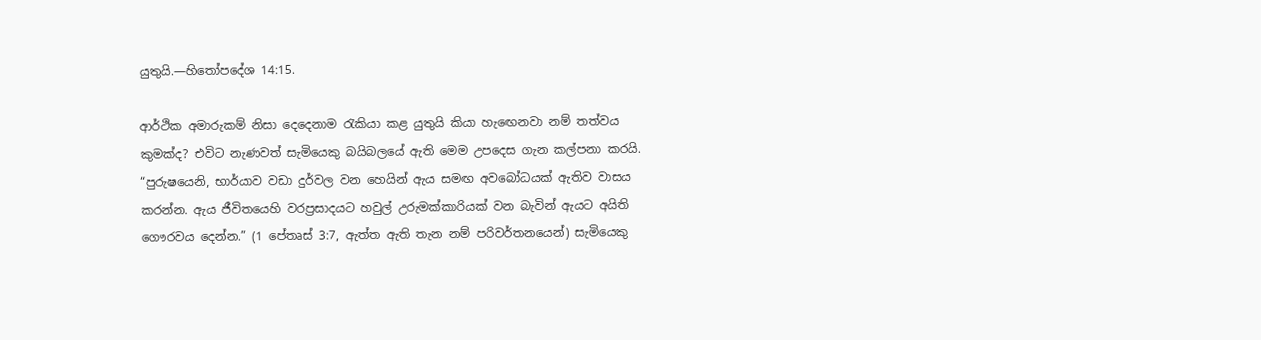යුතුයි.—හිතෝපදේශ 14:15.

ආර්ථික අමාරුකම් නිසා දෙදෙනාම රැකියා කළ යුතුයි කියා හැඟෙනවා නම් තත්වය කුමක්ද? එවිට නැණවත් සැමියෙකු බයිබලයේ ඇති මෙම උපදෙස ගැන කල්පනා කරයි. “පුරුෂයෙනි, භාර්යාව වඩා දුර්වල වන හෙයින් ඇය සමඟ අවබෝධයක් ඇතිව වාසය කරන්න. ඇය ජීවිතයෙහි වරප්‍රසාදයට හවුල් උරුමක්කාරියක් වන බැවින් ඇයට අයිති ගෞරවය දෙන්න.” (1 පේතෘස් 3:7, ඇත්ත ඇති තැන නම් පරිවර්තනයෙන්) සැමියෙකු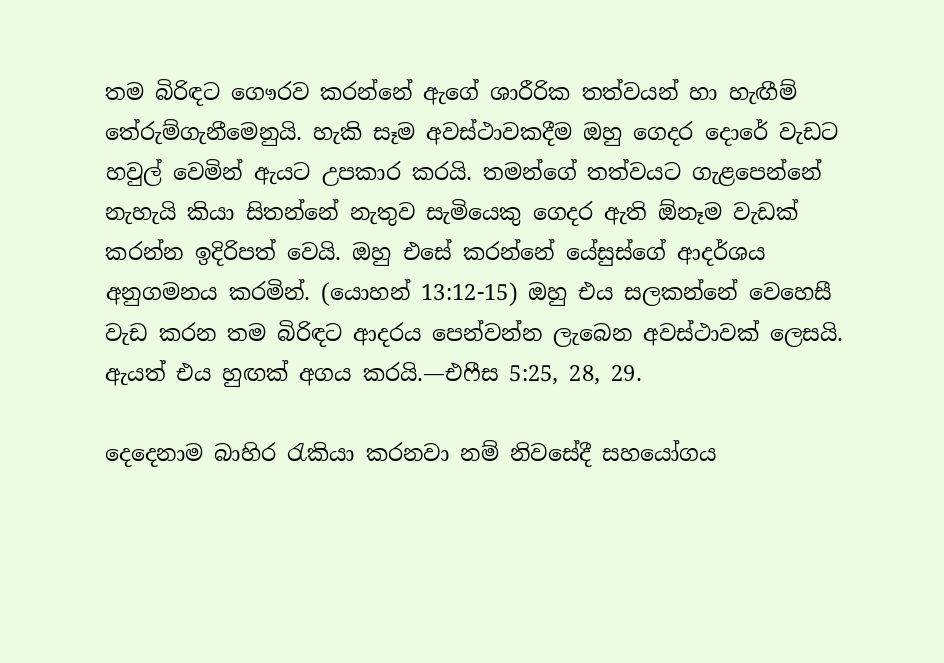තම බිරිඳට ගෞරව කරන්නේ ඇගේ ශාරීරික තත්වයන් හා හැඟීම් තේරුම්ගැනීමෙනුයි. හැකි සෑම අවස්ථාවකදීම ඔහු ගෙදර දොරේ වැඩට හවුල් වෙමින් ඇයට උපකාර කරයි. තමන්ගේ තත්වයට ගැළපෙන්නේ නැහැයි කියා සිතන්නේ නැතුව සැමියෙකු ගෙදර ඇති ඕනෑම වැඩක් කරන්න ඉදිරිපත් වෙයි. ඔහු එසේ කරන්නේ යේසුස්ගේ ආදර්ශය අනුගමනය කරමින්. (යොහන් 13:12-15) ඔහු එය සලකන්නේ වෙහෙසී වැඩ කරන තම බිරිඳට ආදරය පෙන්වන්න ලැබෙන අවස්ථාවක් ලෙසයි. ඇයත් එය හුඟක් අගය කරයි.—එෆීස 5:25, 28, 29.

දෙදෙනාම බාහිර රැකියා කරනවා නම් නිවසේදී සහයෝගය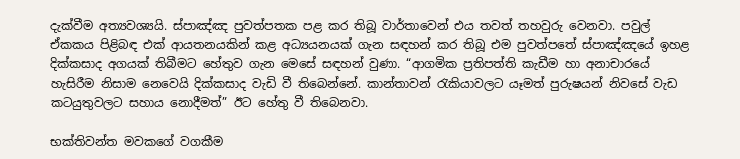දැක්වීම අත්‍යවශ්‍යයි. ස්පාඤ්ඤ පුවත්පතක පළ කර තිබූ වාර්තාවෙන් එය තවත් තහවුරු වෙනවා. පවුල් ඒකකය පිළිබඳ එක් ආයතනයකින් කළ අධ්‍යයනයක් ගැන සඳහන් කර තිබූ එම පුවත්පතේ ස්පාඤ්ඤයේ ඉහළ දික්කසාද අගයක් තිබීමට හේතුව ගැන මෙසේ සඳහන් වුණා. “ආගමික ප්‍රතිපත්ති කැඩීම හා අනාචාරයේ හැසිරීම නිසාම නෙවෙයි දික්කසාද වැඩි වී තිබෙන්නේ. කාන්තාවන් රැකියාවලට යෑමත් පුරුෂයන් නිවසේ වැඩ කටයුතුවලට සහාය නොදීමත්” ඊට හේතු වී තිබෙනවා.

භක්තිවන්ත මවකගේ වගකීම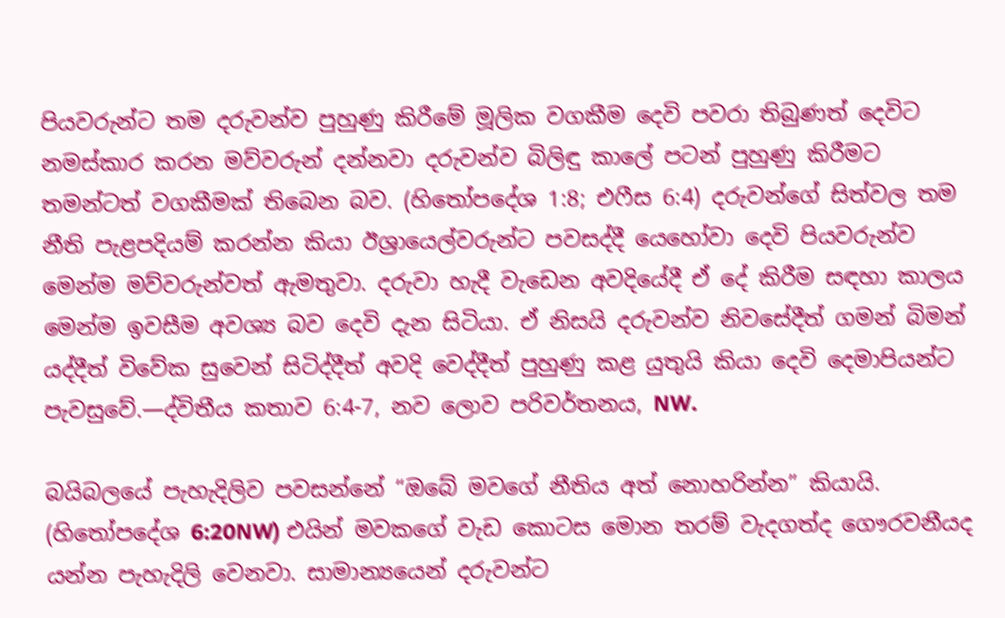පියවරුන්ට තම දරුවන්ව පුහුණු කිරීමේ මූලික වගකීම දෙවි පවරා තිබුණත් දෙවිට නමස්කාර කරන මව්වරුන් දන්නවා දරුවන්ව බිලිඳු කාලේ පටන් පුහුණු කිරීමට තමන්ටත් වගකීමක් තිබෙන බව. (හිතෝපදේශ 1:8; එෆීස 6:4) දරුවන්ගේ සිත්වල තම නීති පැළපදියම් කරන්න කියා ඊශ්‍රායෙල්වරුන්ට පවසද්දී යෙහෝවා දෙවි පියවරුන්ව මෙන්ම මව්වරුන්වත් ඇමතුවා. දරුවා හැදී වැඩෙන අවදියේදී ඒ දේ කිරීම සඳහා කාලය මෙන්ම ඉවසීම අවශ්‍ය බව දෙවි දැන සිටියා. ඒ නිසයි දරුවන්ව නිවසේදීත් ගමන් බිමන් යද්දීත් විවේක සුවෙන් සිටිද්දීත් අවදි වෙද්දීත් පුහුණු කළ යුතුයි කියා දෙවි දෙමාපියන්ට පැවසුවේ.—ද්විතීය කතාව 6:4-7, නව ලොව පරිවර්තනය, NW.

බයිබලයේ පැහැදිලිව පවසන්නේ “ඔබේ මවගේ නීතිය අත් නොහරින්න” කියායි. (හිතෝපදේශ 6:20NW) එයින් මවකගේ වැඩ කොටස මොන තරම් වැදගත්ද ගෞරවනීයද යන්න පැහැදිලි වෙනවා. සාමාන්‍යයෙන් දරුවන්ට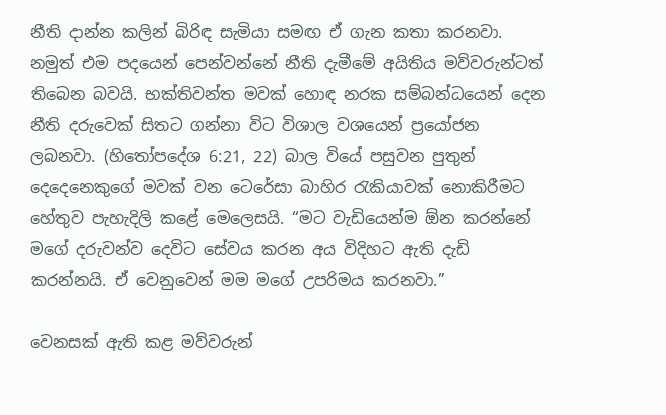නීති දාන්න කලින් බිරිඳ සැමියා සමඟ ඒ ගැන කතා කරනවා. නමුත් එම පදයෙන් පෙන්වන්නේ නීති දැමීමේ අයිතිය මව්වරුන්ටත් තිබෙන බවයි. භක්තිවන්ත මවක් හොඳ නරක සම්බන්ධයෙන් දෙන නීති දරුවෙක් සිතට ගන්නා විට විශාල වශයෙන් ප්‍රයෝජන ලබනවා. (හිතෝපදේශ 6:21, 22) බාල වියේ පසුවන පුතුන් දෙදෙනෙකුගේ මවක් වන ටෙරේසා බාහිර රැකියාවක් නොකිරීමට හේතුව පැහැදිලි කළේ මෙලෙසයි. “මට වැඩියෙන්ම ඕන කරන්නේ මගේ දරුවන්ව දෙවිට සේවය කරන අය විදිහට ඇති දැඩි කරන්නයි. ඒ වෙනුවෙන් මම මගේ උපරිමය කරනවා.”

වෙනසක් ඇති කළ මව්වරුන්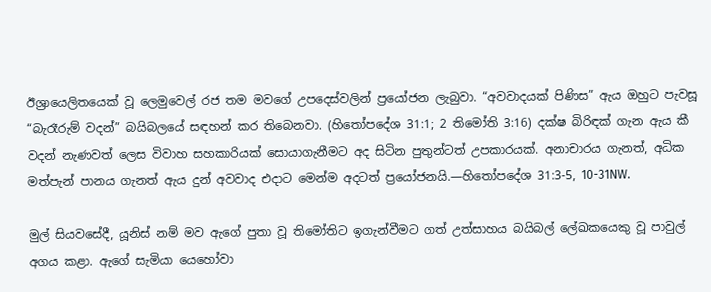ඊශ්‍රායෙලිතයෙක් වූ ලෙමුවෙල් රජ තම මවගේ උපදෙස්වලින් ප්‍රයෝජන ලැබුවා. “අවවාදයක් පිණිස” ඇය ඔහුට පැවසූ “බැරෑරුම් වදන්” බයිබලයේ සඳහන් කර තිබෙනවා. (හිතෝපදේශ 31:1; 2 තිමෝති 3:16) දක්ෂ බිරිඳක් ගැන ඇය කී වදන් නැණවත් ලෙස විවාහ සහකාරියක් සොයාගැනීමට අද සිටින පුතුන්ටත් උපකාරයක්. අනාචාරය ගැනත්, අධික මත්පැන් පානය ගැනත් ඇය දුන් අවවාද එදාට මෙන්ම අදටත් ප්‍රයෝජනයි.—හිතෝපදේශ 31:3-5, 10-31NW.

මුල් සියවසේදී, යූනිස් නම් මව ඇගේ පුතා වූ තිමෝතිට ඉගැන්වීමට ගත් උත්සාහය බයිබල් ලේඛකයෙකු වූ පාවුල් අගය කළා. ඇගේ සැමියා යෙහෝවා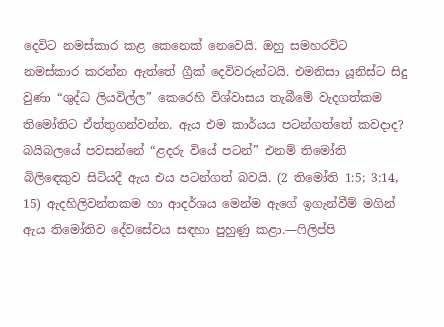දෙවිට නමස්කාර කළ කෙනෙක් නෙවෙයි. ඔහු සමහරවිට නමස්කාර කරන්න ඇත්තේ ග්‍රීක් දෙවිවරුන්ටයි. එමනිසා යූනිස්ට සිදු වුණා “ශුද්ධ ලියවිල්ල” කෙරෙහි විශ්වාසය තැබීමේ වැදගත්කම තිමෝතිට ඒත්තුගන්වන්න. ඇය එම කාර්යය පටන්ගත්තේ කවදාද? බයිබලයේ පවසන්නේ “ළදරු වියේ පටන්” එනම් තිමෝති බිලිඳෙකුව සිටියදී ඇය එය පටන්ගත් බවයි. (2 තිමෝති 1:5; 3:14, 15) ඇදහිලිවන්තකම හා ආදර්ශය මෙන්ම ඇගේ ඉගැන්වීම් මගින් ඇය තිමෝතිව දේවසේවය සඳහා පුහුණු කළා.—ෆිලිප්පි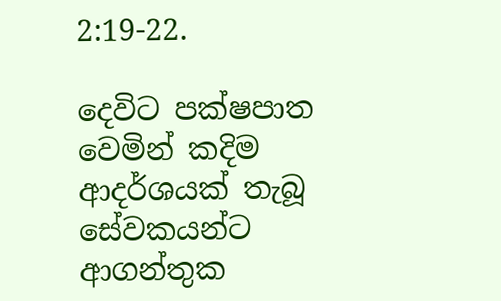2:19-22.

දෙවිට පක්ෂපාත වෙමින් කදිම ආදර්ශයක් තැබූ සේවකයන්ට ආගන්තුක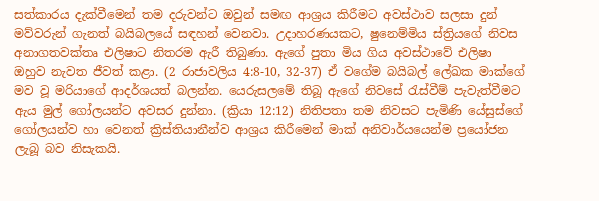සත්කාරය දැක්වීමෙන් තම දරුවන්ට ඔවුන් සමඟ ආශ්‍රය කිරීමට අවස්ථාව සලසා දුන් මව්වරුන් ගැනත් බයිබලයේ සඳහන් වෙනවා. උදාහරණයකට, ෂුනෙම්මිය ස්ත්‍රියගේ නිවස අනාගතවක්තෘ එලිෂාට නිතරම ඇරී තිබුණා. ඇගේ පුතා මිය ගිය අවස්ථාවේ එලිෂා ඔහුව නැවත ජීවත් කළා. (2 රාජාවලිය 4:8-10, 32-37) ඒ වගේම බයිබල් ලේඛක මාක්ගේ මව වූ මරියාගේ ආදර්ශයත් බලන්න. යෙරුසලමේ තිබූ ඇගේ නිවසේ රැස්වීම් පැවැත්වීමට ඇය මුල් ගෝලයන්ට අවසර දුන්නා. (ක්‍රියා 12:12) නිතිපතා තම නිවසට පැමිණි යේසුස්ගේ ගෝලයන්ව හා වෙනත් ක්‍රිස්තියානීන්ව ආශ්‍රය කිරීමෙන් මාක් අනිවාර්යයෙන්ම ප්‍රයෝජන ලැබූ බව නිසැකයි.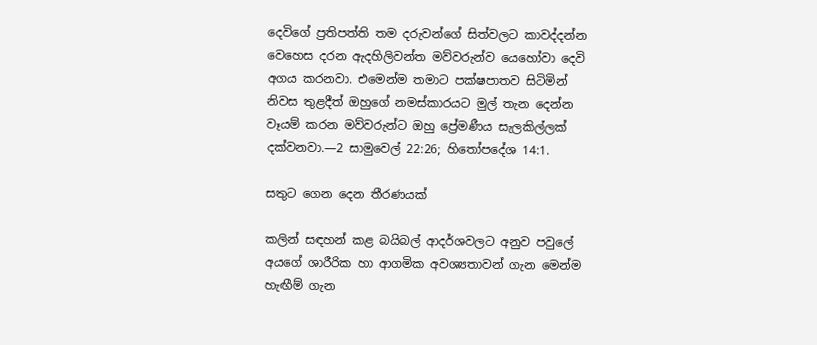දෙවිගේ ප්‍රතිපත්ති තම දරුවන්ගේ සිත්වලට කාවද්දන්න වෙහෙස දරන ඇදහිලිවන්ත මව්වරුන්ව යෙහෝවා දෙවි අගය කරනවා. එමෙන්ම තමාට පක්ෂපාතව සිටිමින් නිවස තුළදීත් ඔහුගේ නමස්කාරයට මුල් තැන දෙන්න වෑයම් කරන මව්වරුන්ට ඔහු ප්‍රේමණීය සැලකිල්ලක් දක්වනවා.—2 සාමුවෙල් 22:26; හිතෝපදේශ 14:1.

සතුට ගෙන දෙන තීරණයක්

කලින් සඳහන් කළ බයිබල් ආදර්ශවලට අනුව පවුලේ අයගේ ශාරීරික හා ආගමික අවශ්‍යතාවන් ගැන මෙන්ම හැඟීම් ගැන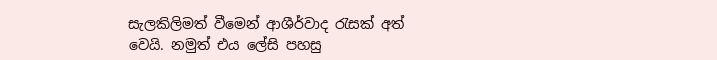සැලකිලිමත් වීමෙන් ආශීර්වාද රැසක් අත් වෙයි. නමුත් එය ලේසි පහසු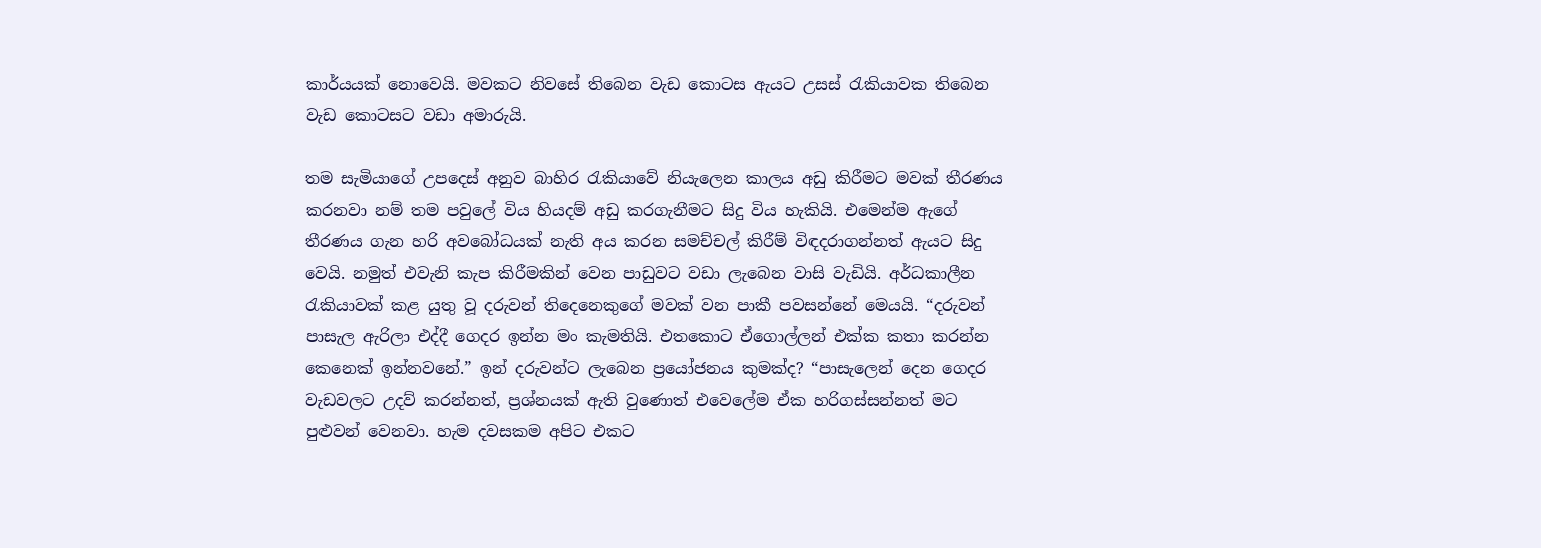කාර්යයක් නොවෙයි. මවකට නිවසේ තිබෙන වැඩ කොටස ඇයට උසස් රැකියාවක තිබෙන වැඩ කොටසට වඩා අමාරුයි.

තම සැමියාගේ උපදෙස් අනුව බාහිර රැකියාවේ නියැලෙන කාලය අඩු කිරීමට මවක් තීරණය කරනවා නම් තම පවුලේ විය හියදම් අඩු කරගැනීමට සිදු විය හැකියි. එමෙන්ම ඇගේ තීරණය ගැන හරි අවබෝධයක් නැති අය කරන සමච්චල් කිරීම් විඳදරාගන්නත් ඇයට සිදු වෙයි. නමුත් එවැනි කැප කිරීමකින් වෙන පාඩුවට වඩා ලැබෙන වාසි වැඩියි. අර්ධකාලීන රැකියාවක් කළ යුතු වූ දරුවන් තිදෙනෙකුගේ මවක් වන පාකී පවසන්නේ මෙයයි. “දරුවන් පාසැල ඇරිලා එද්දී ගෙදර ඉන්න මං කැමතියි. එතකොට ඒගොල්ලන් එක්ක කතා කරන්න කෙනෙක් ඉන්නවනේ.” ඉන් දරුවන්ට ලැබෙන ප්‍රයෝජනය කුමක්ද? “පාසැලෙන් දෙන ගෙදර වැඩවලට උදව් කරන්නත්, ප්‍රශ්නයක් ඇති වුණොත් එවෙලේම ඒක හරිගස්සන්නත් මට පුළුවන් වෙනවා. හැම දවසකම අපිට එකට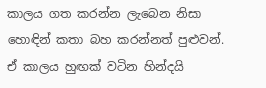කාලය ගත කරන්න ලැබෙන නිසා හොඳින් කතා බහ කරන්නත් පුළුවන්. ඒ කාලය හුඟක් වටින හින්දයි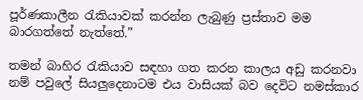පූර්ණකාලීන රැකියාවක් කරන්න ලැබුණු ප්‍රස්තාව මම බාරගත්තේ නැත්තේ.”

තමන් බාහිර රැකියාව සඳහා ගත කරන කාලය අඩු කරනවා නම් පවුලේ සියලුදෙනාටම එය වාසියක් බව දෙවිට නමස්කාර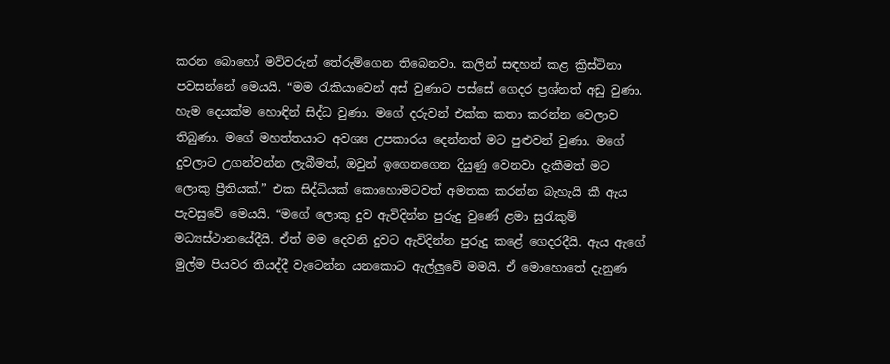කරන බොහෝ මව්වරුන් තේරුම්ගෙන තිබෙනවා. කලින් සඳහන් කළ ක්‍රිස්ටිනා පවසන්නේ මෙයයි. “මම රැකියාවෙන් අස් වුණාට පස්සේ ගෙදර ප්‍රශ්නත් අඩු වුණා. හැම දෙයක්ම හොඳින් සිද්ධ වුණා. මගේ දරුවන් එක්ක කතා කරන්න වෙලාව තිබුණා. මගේ මහත්තයාට අවශ්‍ය උපකාරය දෙන්නත් මට පුළුවන් වුණා. මගේ දුවලාට උගන්වන්න ලැබීමත්, ඔවුන් ඉගෙනගෙන දියුණු වෙනවා දැකීමත් මට ලොකු ප්‍රීතියක්.” එක සිද්ධියක් කොහොමටවත් අමතක කරන්න බැහැයි කී ඇය පැවසුවේ මෙයයි. “මගේ ලොකු දුව ඇවිදින්න පුරුදු වුණේ ළමා සුරැකුම් මධ්‍යස්ථානයේදීයි. ඒත් මම දෙවනි දුවට ඇවිදින්න පුරුදු කළේ ගෙදරදීයි. ඇය ඇගේ මුල්ම පියවර තියද්දී වැටෙන්න යනකොට ඇල්ලුවේ මමයි. ඒ මොහොතේ දැනුණ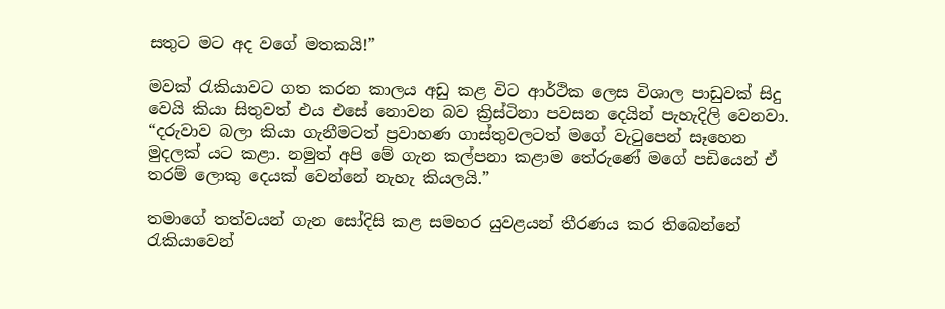සතුට මට අද වගේ මතකයි!”

මවක් රැකියාවට ගත කරන කාලය අඩු කළ විට ආර්ථික ලෙස විශාල පාඩුවක් සිදු වෙයි කියා සිතුවත් එය එසේ නොවන බව ක්‍රිස්ටිනා පවසන දෙයින් පැහැදිලි වෙනවා. “දරුවාව බලා කියා ගැනීමටත් ප්‍රවාහණ ගාස්තුවලටත් මගේ වැටුපෙන් සෑහෙන මුදලක් යට කළා. නමුත් අපි මේ ගැන කල්පනා කළාම තේරුණේ මගේ පඩියෙන් ඒ තරම් ලොකු දෙයක් වෙන්නේ නැහැ කියලයි.”

තමාගේ තත්වයන් ගැන සෝදිසි කළ සමහර යුවළයන් තීරණය කර තිබෙන්නේ රැකියාවෙන්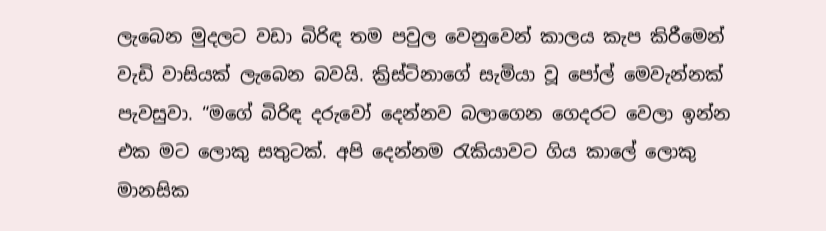ලැබෙන මුදලට වඩා බිරිඳ තම පවුල වෙනුවෙන් කාලය කැප කිරීමෙන් වැඩි වාසියක් ලැබෙන බවයි. ක්‍රිස්ටිනාගේ සැමියා වූ පෝල් මෙවැන්නක් පැවසුවා. “මගේ බිරිඳ දරුවෝ දෙන්නව බලාගෙන ගෙදරට වෙලා ඉන්න එක මට ලොකු සතුටක්. අපි දෙන්නම රැකියාවට ගිය කාලේ ලොකු මානසික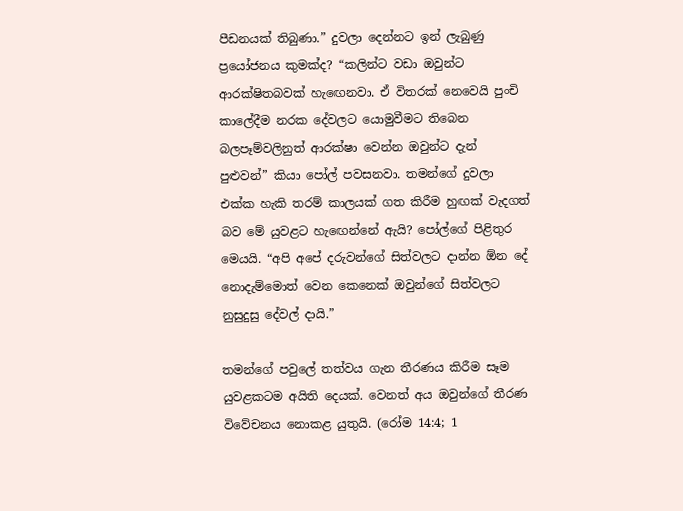පීඩනයක් තිබුණා.” දුවලා දෙන්නට ඉන් ලැබුණු ප්‍රයෝජනය කුමක්ද? “කලින්ට වඩා ඔවුන්ට ආරක්ෂිතබවක් හැඟෙනවා. ඒ විතරක් නෙවෙයි පුංචි කාලේදීම නරක දේවලට යොමුවීමට තිබෙන බලපෑම්වලිනුත් ආරක්ෂා වෙන්න ඔවුන්ට දැන් පුළුවන්” කියා පෝල් පවසනවා. තමන්ගේ දුවලා එක්ක හැකි තරම් කාලයක් ගත කිරීම හුඟක් වැදගත් බව මේ යුවළට හැඟෙන්නේ ඇයි? පෝල්ගේ පිළිතුර මෙයයි. “අපි අපේ දරුවන්ගේ සිත්වලට දාන්න ඕන දේ නොදැම්මොත් වෙන කෙනෙක් ඔවුන්ගේ සිත්වලට නුසුදුසු දේවල් දායි.”

තමන්ගේ පවුලේ තත්වය ගැන තීරණය කිරීම සෑම යුවළකටම අයිති දෙයක්. වෙනත් අය ඔවුන්ගේ තීරණ විවේචනය නොකළ යුතුයි. (රෝම 14:4; 1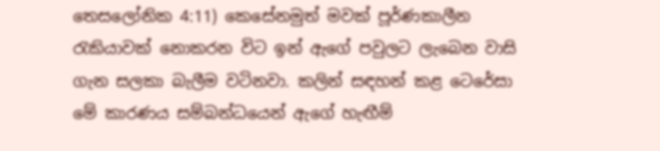තෙසලෝනික 4:11) කෙසේනමුත් මවක් පූර්ණකාලීන රැකියාවක් නොකරන විට ඉන් ඇගේ පවුලට ලැබෙන වාසි ගැන සලකා බැලීම වටිනවා. කලින් සඳහන් කළ ටෙරේසා මේ කාරණය සම්බන්ධයෙන් ඇගේ හැඟීම්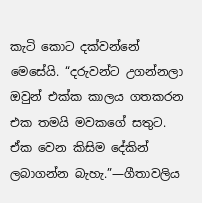කැටි කොට දක්වන්නේ මෙසේයි. “දරුවන්ට උගන්නලා ඔවුන් එක්ක කාලය ගතකරන එක තමයි මවකගේ සතුට. ඒක වෙන කිසිම දේකින් ලබාගන්න බැහැ.”—ගීතාවලිය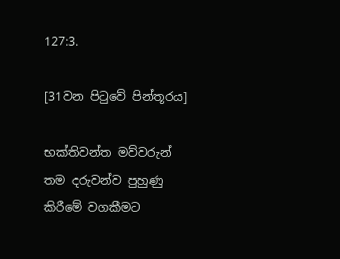127:3.

[31වන පිටුවේ පින්තූරය]

භක්තිවන්ත මව්වරුන් තම දරුවන්ව පුහුණු කිරීමේ වගකීමට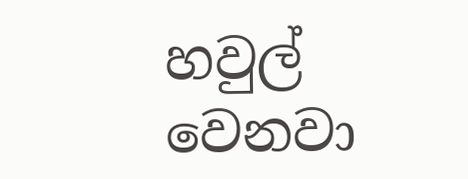හවුල් වෙනවා